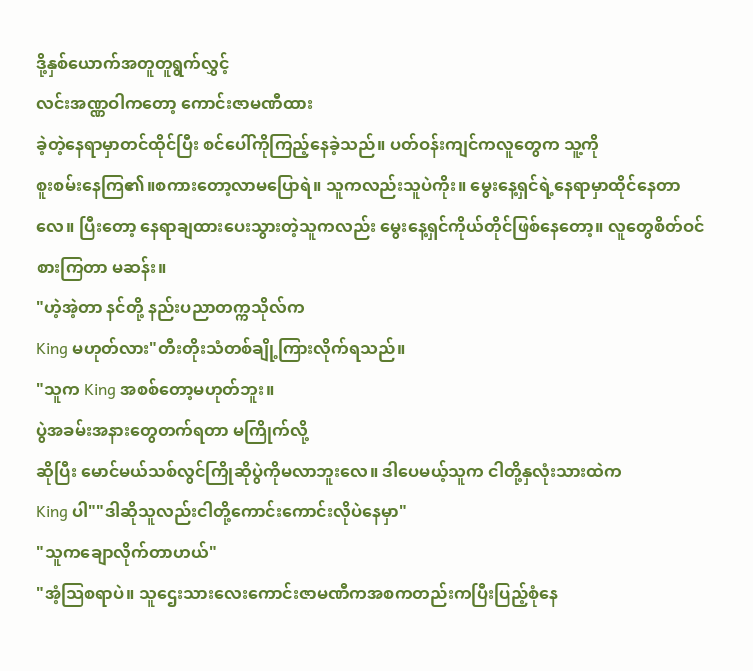ဒို့နှစ်ယောက်အတူတူရွက်လွှင့်
လင်းအဏ္ဏဝါကတော့ ကောင်းဇာမဏီထား
ခဲ့တဲ့နေရာမှာတင်ထိုင်ပြီး စင်ပေါ်ကိုကြည့်နေခဲ့သည်။ ပတ်ဝန်းကျင်ကလူတွေက သူ့ကို
စူးစမ်းနေကြ၏။စကားတော့လာမပြောရဲ။ သူကလည်းသူပဲကိုး။ မွေးနေ့ရှင်ရဲ့နေရာမှာထိုင်နေတာလေ။ ပြီးတော့ နေရာချထားပေးသွားတဲ့သူကလည်း မွေးနေ့ရှင်ကိုယ်တိုင်ဖြစ်နေတော့။ လူတွေစိတ်ဝင်စားကြတာ မဆန်း။
"ဟဲ့အဲ့တာ နင်တို့ နည်းပညာတက္ကသိုလ်က
King မဟုတ်လား"တီးတိုးသံတစ်ချို့ကြားလိုက်ရသည်။
"သူက King အစစ်တော့မဟုတ်ဘူး။
ပွဲအခမ်းအနားတွေတက်ရတာ မကြိုက်လို့
ဆိုပြီး မောင်မယ်သစ်လွင်ကြိုဆိုပွဲကိုမလာဘူးလေ။ ဒါပေမယ့်သူက ငါတို့နှလုံးသားထဲက
King ပါ""ဒါဆိုသူလည်းငါတို့ကောင်းကောင်းလိုပဲနေမှာ"
"သူကချောလိုက်တာဟယ်"
"အံ့သြစရာပဲ။ သူဌေးသားလေးကောင်းဇာမဏီကအစကတည်းကပြီးပြည့်စုံနေ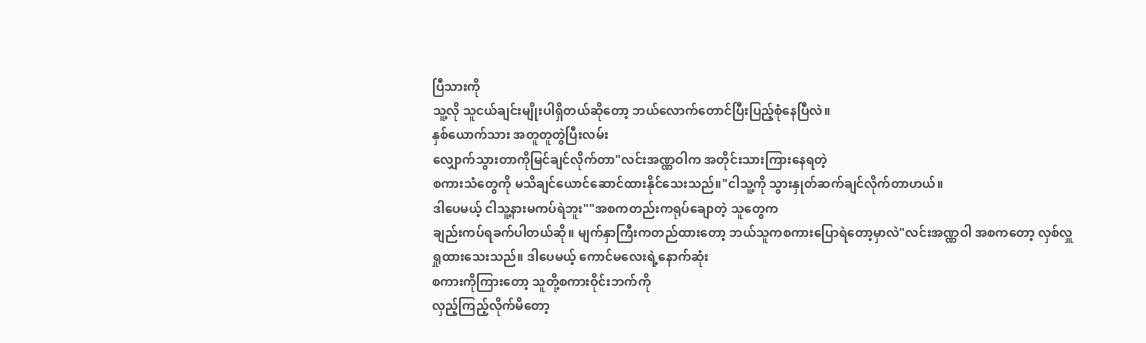ပြီသားကို
သူ့လို သူငယ်ချင်းမျိုးပါရှိတယ်ဆိုတော့ ဘယ်လောက်တောင်ပြီးပြည့်စုံနေပြီလဲ။
နှစ်ယောက်သား အတူတူတွဲပြီးလမ်း
လျှောက်သွားတာကိုမြင်ချင်လိုက်တာ"လင်းအဏ္ဏဝါက အတိုင်းသားကြားနေရတဲ့
စကားသံတွေကို မသိချင်ယောင်ဆောင်ထားနိုင်သေးသည်။"ငါသူ့ကို သွားနှုတ်ဆက်ချင်လိုက်တာဟယ်။
ဒါပေမယ့် ငါသူ့နားမကပ်ရဲဘူး""အစကတည်းကရုပ်ချောတဲ့ သူတွေက
ချည်းကပ်ရခက်ပါတယ်ဆို။ မျက်နှာကြီးကတည်ထားတော့ ဘယ်သူကစကားပြောရဲတော့မှာလဲ"လင်းအဏ္ဏဝါ အစကတော့ လှစ်လှူရှုထားသေးသည်။ ဒါပေမယ့် ကောင်မလေးရဲ့နောက်ဆုံး
စကားကိုကြားတော့ သူတို့စကားဝိုင်းဘက်ကို
လှည့်ကြည့်လိုက်မိတော့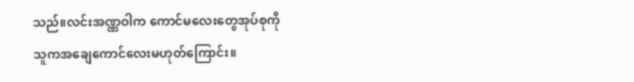သည်။လင်းအဏ္ဏဝါက ကောင်မလေးတွေအုပ်စုကို
သူကအချေကောင်လေးမဟုတ်ကြောင်း။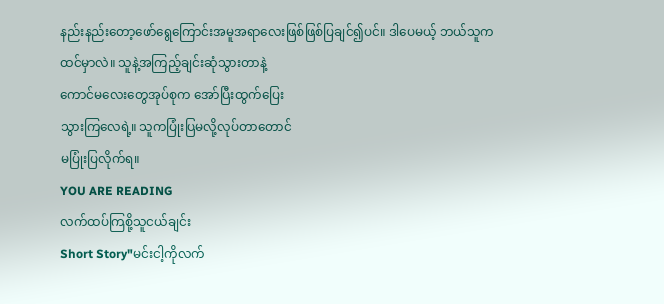နည်းနည်းတော့ဖော်ရွေကြောင်းအမူအရာလေးဖြစ်ဖြစ်ပြချင်၍ပင်။ ဒါပေမယ့် ဘယ်သူက
ထင်မှာလဲ။ သူနဲ့အကြည့်ချင်းဆုံသွားတာနဲ့
ကောင်မလေးတွေအုပ်စုက အော်ပြီးထွက်ပြေး
သွားကြလေရဲ့။ သူကပြုံးပြမလို့လုပ်တာတောင်
မပြုံးပြလိုက်ရ။
YOU ARE READING
လက်ထပ်ကြစို့သူငယ်ချင်း
Short Story"မင်းငါ့ကိုလက်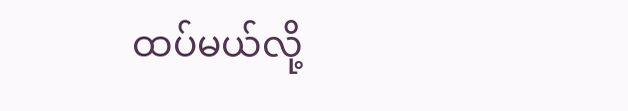ထပ်မယ်လို့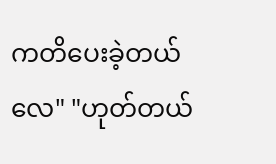ကတိပေးခဲ့တယ်လေ" "ဟုတ်တယ်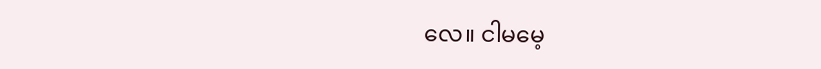လေ။ ငါမမေ့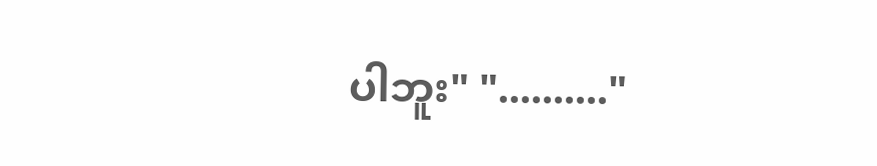ပါဘူး" ".........."